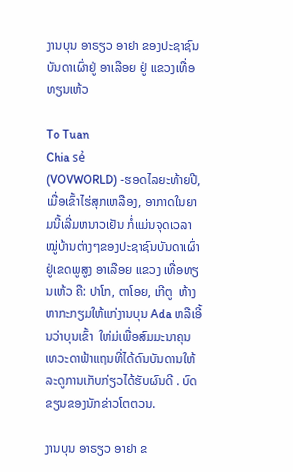ງານບຸນ ອາຣຽວ ອາຢາ ຂອງປະຊາຊົນບັນດາເຜົ່າຢູ່ ອາເລືອຍ ຢູ່ ແຂວງເທື່ອທຽນເຫ້ວ

To Tuan
Chia sẻ
(VOVWORLD) -ຮອດໄລຍະທ້າຍປີ, ເມື່ອເຂົ້າໄຮ່ສຸກເຫລືອງ, ອາກາດໃນຍາມນີ້ເລີ່ມຫນາວເຢັນ ກໍ່ແມ່ນຈຸດເວລາໝູ່ບ້ານຕ່າງໆຂອງປະຊາຊົນບັນດາເຜົ່າຢູ່ເຂດພູສູງ ອາເລືອຍ ແຂວງ ເທື່ອທຽນເຫ້ວ ຄື: ປາໂກ, ຕາໂອຍ, ເກີຕູ  ຫ້າງຫາກະກຽມໃຫ້ແກ່ງານບຸນ Ada ຫລືເອີ້ນວ່າບຸນເຂົ້າ  ໃຫ່ມ່ເພື່ອສົມມະນາຄຸນເທວະດາຟ້າແຖນທີ່ໄດ້ດົນບັນດານໃຫ້ລະດູການເກັບກ່ຽວໄດ້ຮັບຜົນດີ . ບົດຂຽນຂອງນັກຂ່າວໂຕຕວນ.

ງານບຸນ ອາຣຽວ ອາຢາ ຂ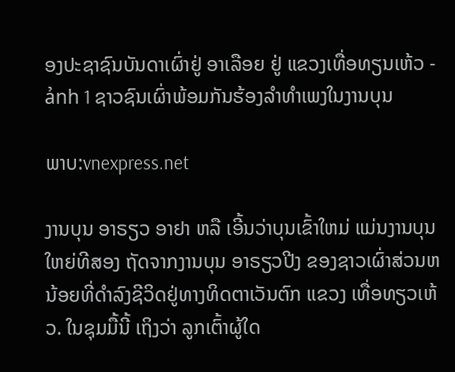ອງປະຊາຊົນບັນດາເຜົ່າຢູ່ ອາເລືອຍ ຢູ່ ແຂວງເທື່ອທຽນເຫ້ວ - ảnh 1 ຊາວຊົນເຜົ່າພ້ອມກັນຮ້ອງລຳທຳເພງໃນງານບຸນ

ພາບ:vnexpress.net

ງານບຸນ ອາຣຽວ ອາຢາ ຫລື ເອີ້ນວ່າບຸນເຂົ້າໃຫມ່ ແມ່ນງານບຸນໃຫຍ່ທີສອງ ຖັດຈາກງານບຸນ ອາຣຽວປີງ ຂອງຊາວເຜົ່າສ່ວນຫນ້ອຍທີ່ດຳລົງຊີວິດຢູ່ທາງທິດຕາເວັນຕົກ ແຂວງ ເທື່ອທຽວເຫ້ວ. ໃນຊຸມມື້ນີ້ ເຖິງວ່າ ລູກເຕົ້າຜູ້ໃດ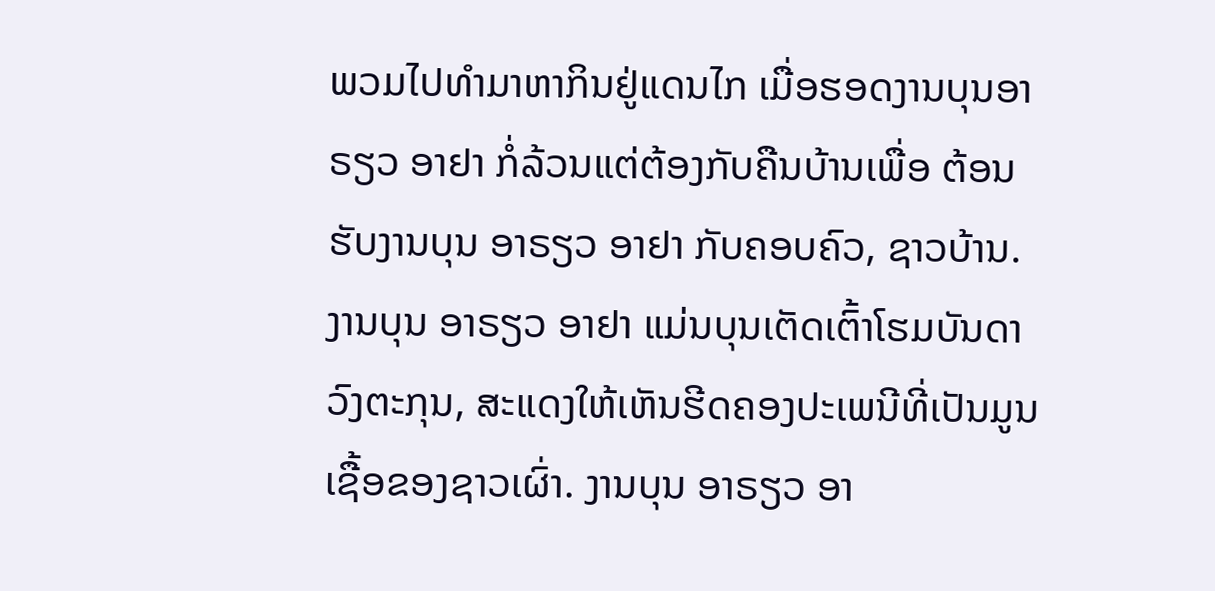ພວມໄປທຳມາຫາກິນຢູ່ແດນໄກ ເມື່ອຮອດງານບຸນອາຣຽວ ອາຢາ ກໍ່ລ້ວນແຕ່ຕ້ອງກັບຄືນບ້ານເພື່ອ ຕ້ອນຮັບງານບຸນ ອາຣຽວ ອາຢາ ກັບຄອບຄົວ, ຊາວບ້ານ. ງານບຸນ ອາຣຽວ ອາຢາ ແມ່ນບຸນເຕັດເຕົ້າໂຮມບັນດາວົງຕະກຸນ, ສະແດງໃຫ້ເຫັນຮີດຄອງປະເພນີທີ່ເປັນມູນເຊື້ອຂອງຊາວເຜົ່າ. ງານບຸນ ອາຣຽວ ອາ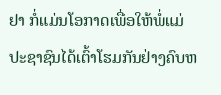ຢາ ກໍ່ແມ່ນໂອກາດເພື່ອໃຫ້ພໍ່ແມ່ປະຊາຊົນໄດ້ເຕົ້າໂຮມກັນຢ່າງຄົບຫ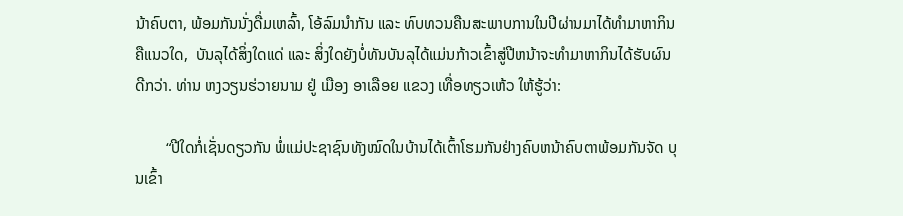ນ້າຄົບຕາ, ພ້ອມກັນນັ່ງດື່ມເຫລົ້າ, ໂອ້ລົມນຳກັນ ແລະ ທົບທວນຄືນສະພາບການໃນປີຜ່ານມາໄດ້ທຳມາຫາກິນຄືແນວໃດ,  ບັນລຸໄດ້ສິ່ງໃດແດ່ ແລະ ສິ່ງໃດຍັງບໍ່ທັນບັນລຸໄດ້ແມ່ນກ້າວເຂົ້າສູ່ປີຫນ້າຈະທຳມາຫາກິນໄດ້ຮັບຜົນດີກວ່າ. ທ່ານ ຫງວຽນຮ່ວາຍນາມ ຢູ່ ເມືອງ ອາເລືອຍ ແຂວງ ເທື່ອທຽວເຫ້ວ ໃຫ້ຮູ້ວ່າ:

        “ປີໃດກໍ່ເຊັ່ນດຽວກັນ ພໍ່ແມ່ປະຊາຊົນທັງໝົດໃນບ້ານໄດ້ເຕົ້າໂຮມກັນຢ່າງຄົບຫນ້າຄົບຕາພ້ອມກັນຈັດ ບຸນເຂົ້າ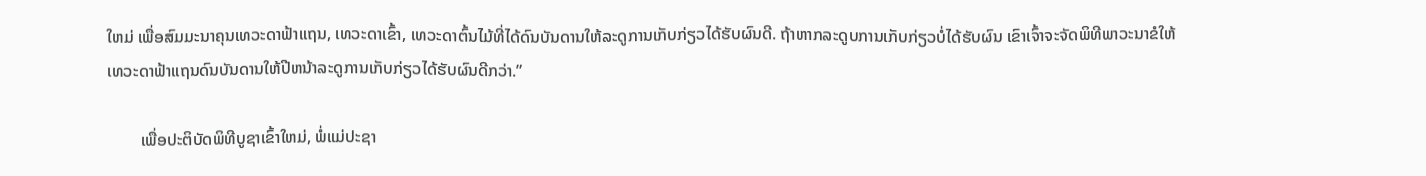ໃຫມ່ ເພື່ອສົມມະນາຄຸນເທວະດາຟ້າແຖນ, ເທວະດາເຂົ້າ, ເທວະດາຕົ້ນໄມ້ທີ່ໄດ້ດົນບັນດານໃຫ້ລະດູການເກັບກ່ຽວໄດ້ຮັບຜົນດີ. ຖ້າຫາກລະດູບການເກັບກ່ຽວບໍ່ໄດ້ຮັບຜົນ ເຂົາເຈົ້າຈະຈັດພິທີພາວະນາຂໍໃຫ້ເທວະດາຟ້າແຖນດົນບັນດານໃຫ້ປີຫນ້າລະດູການເກັບກ່ຽວໄດ້ຮັບຜົນດີກວ່າ.”

        ເພື່ອປະຕິບັດພິທີບູຊາເຂົ້າໃຫມ່, ພໍ່ແມ່ປະຊາ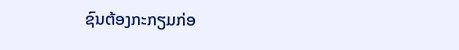ຊົນຕ້ອງກະກຽມກ່ອ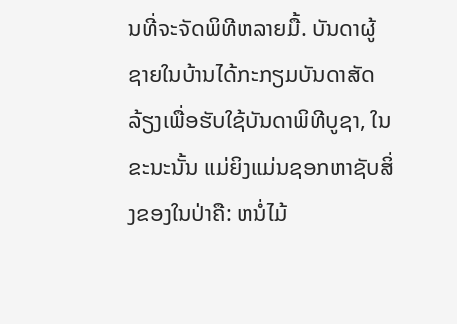ນທີ່ຈະຈັດພິທີຫລາຍມື້. ບັນດາຜູ້ຊາຍໃນບ້ານໄດ້ກະກຽມບັນດາສັດລ້ຽງເພື່ອຮັບໃຊ້ບັນດາພິທີບູຊາ, ໃນຂະນະນັ້ນ ແມ່ຍິງແມ່ນຊອກຫາຊັບສິ່ງຂອງໃນປ່າຄື: ຫນໍ່ໄມ້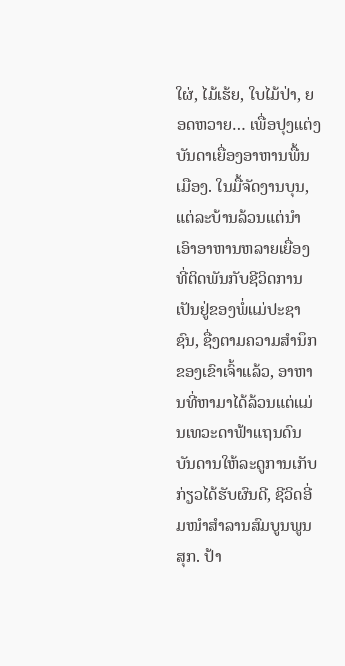ໃຜ່, ໄມ້ເຮ້ຍ, ໃບໄມ້ປ່າ, ຍອດຫວາຍ… ເພື່ອປຸງແຕ່ງບັນດາເຍື່ອງອາຫານພື້ນເມືອງ. ໃນມື້ຈັດງານບຸນ, ແຕ່ລະບ້ານລ້ວນແຕ່ນຳເອົາອາຫານຫລາຍເຍື່ອງທີ່ຕິດພັນກັບຊີວິດການເປັນຢູ່ຂອງພໍ່ແມ່ປະຊາຊົນ, ຊື່ງຕາມຄວາມສຳນຶກຂອງເຂົາເຈົ້າແລ້ວ, ອາຫານທີ່ຫາມາໄດ້ລ້ວນແຕ່ແມ່ນເທວະດາຟ້າແຖນດົນບັນດານໃຫ້ລະດູການເກັບກ່ຽວໄດ້ຮັບຜົນດີ, ຊີວິດອີ່ມໜຳສຳລານສົມບູນພູນສຸກ. ປ້າ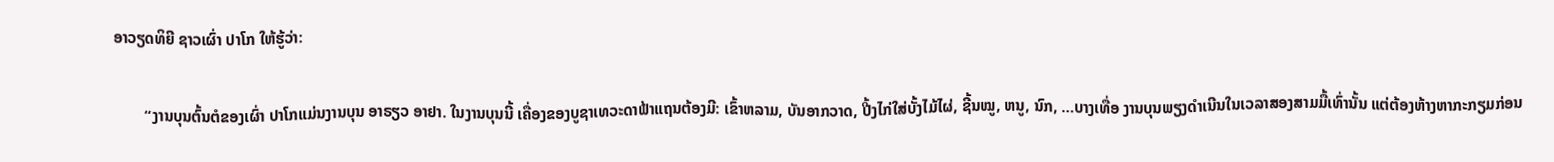ອາວຽດທິຍີ ຊາວເຜົ່າ ປາໂກ ໃຫ້ຮູ້ວ່າ:

        “ງານບຸນຕົ້ນຕໍຂອງເຜົ່າ ປາໂກແມ່ນງານບຸນ ອາຣຽວ ອາຢາ. ໃນງານບຸນນີ້ ເຄື່ອງຂອງບູຊາເທວະດາຟ້າແຖນຕ້ອງມີ: ເຂົ້າຫລາມ, ບັນອາກວາດ, ປີ້ງໄກ່ໃສ່ບັ້ງໄມ້ໄຜ່, ຊີ້ນໝູ, ຫນູ, ນົກ, …ບາງເທື່ອ ງານບຸນພຽງດຳເນີນໃນເວລາສອງສາມມື້ເທົ່ານັ້ນ ແຕ່ຕ້ອງຫ້າງຫາກະກຽມກ່ອນ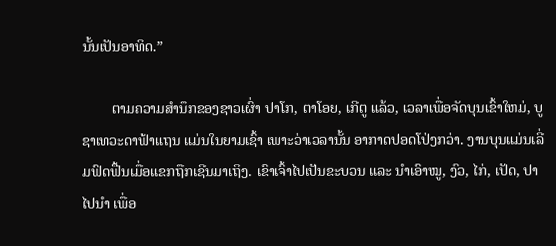ນັ້ນເປັນອາທິດ.”

        ຕາມຄວາມສຳນຶກຂອງຊາວເຜົ່າ ປາໂກ, ຕາໂອຍ, ເກີຕູ ແລ້ວ, ເວລາເພື່ອຈັດບຸນເຂົ້າໃຫມ່, ບູຊາເທວະດາຟ້າແຖນ ແມ່ນໃນຍາມເຊົ້າ ເພາະວ່າເວລານັ້ນ ອາກາດປອດໂປ່ງກວ່າ. ງານບຸນແມ່ນເລີ່ມຟົດຟື້ນເມື່ອແຂກຖືກເຊີນມາເຖິງ. ເຂົາເຈົ້າໄປເປັນຂະບວນ ແລະ ນຳເອົາໝູ, ງົວ, ໄກ່, ເປັດ, ປາໄປນຳ ເພື່ອ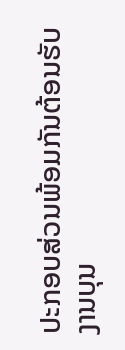ປະກອບສ່ວນພ້ອມກັນຕ້ອນຮັບງານບຸນ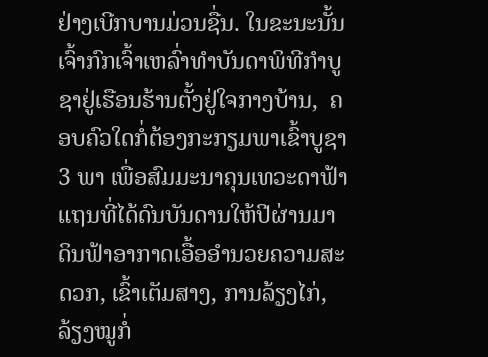ຢ່າງເບີກບານມ່ວນຊື່ນ. ໃນຂະນະນັ້ນ ເຈົ້າກົກເຈົ້າເຫລົ່າທຳບັນດາພິທີກຳບູຊາຢູ່ເຮືອນຮ້ານຕັ້ງຢູ່ໃຈກາງບ້ານ,  ຄອບຄົວໃດກໍ່ຕ້ອງກະກຽມພາເຂົ້າບູຊາ 3 ພາ ເພື່ອສົມມະນາຄຸນເທວະດາຟ້າແຖນທີ່ໄດ້ດົນບັນດານໃຫ້ປີຜ່ານມາ ດິນຟ້າອາກາດເອື້ອອຳນວຍຄວາມສະດວກ, ເຂົ້າເຕັມສາງ, ການລ້ຽງໄກ່, ລ້ຽງໝູກໍ່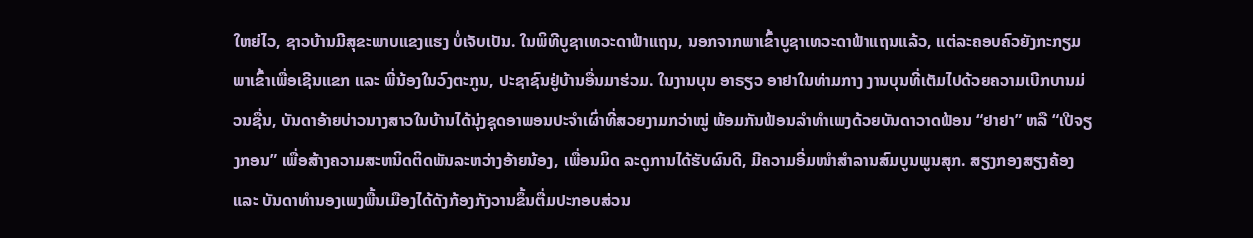ໃຫຍ່ໄວ, ຊາວບ້ານມີສຸຂະພາບແຂງແຮງ ບໍ່ເຈັບເປັນ. ໃນພິທີບູຊາເທວະດາຟ້າແຖນ, ນອກຈາກພາເຂົ້າບູຊາເທວະດາຟ້າແຖນແລ້ວ, ແຕ່ລະຄອບຄົວຍັງກະກຽມພາເຂົ້າເພື່ອເຊີນແຂກ ແລະ ພີ່ນ້ອງໃນວົງຕະກູນ, ປະຊາຊົນຢູ່ບ້ານອື່ນມາຮ່ວມ. ໃນງານບຸນ ອາຣຽວ ອາຢາໃນທ່າມກາງ ງານບຸນທີ່ເຕັມໄປດ້ວຍຄວາມເບີກບານມ່ວນຊື່ນ, ບັນດາອ້າຍບ່າວນາງສາວໃນບ້ານໄດ້ນຸ່ງຊຸດອາພອນປະຈຳເຜົ່າທີ່ສວຍງາມກວ່າໝູ່ ພ້ອມກັນຟ້ອນລຳທຳເພງດ້ວຍບັນດາວາດຟ້ອນ “ຢາຢາ” ຫລື “ເປີຈຽງກອນ” ເພື່ອສ້າງຄວາມສະຫນິດຕິດພັນລະຫວ່າງອ້າຍນ້ອງ, ເພື່ອນມິດ ລະດູການໄດ້ຮັບຜົນດີ, ມີຄວາມອີ່ມໜຳສຳລານສົມບູນພູນສຸກ. ສຽງກອງສຽງຄ້ອງ ແລະ ບັນດາທຳນອງເພງພື້ນເມືອງໄດ້ດັງກ້ອງກັງວານຂຶ້ນຕື່ມປະກອບສ່ວນ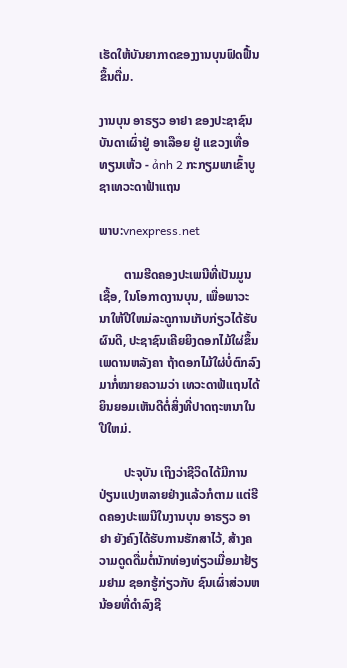ເຮັດໃຫ້ບັນຍາກາດຂອງງານບຸນຟົດຟື້ນຂຶ້ນຕື່ມ.

ງານບຸນ ອາຣຽວ ອາຢາ ຂອງປະຊາຊົນບັນດາເຜົ່າຢູ່ ອາເລືອຍ ຢູ່ ແຂວງເທື່ອທຽນເຫ້ວ - ảnh 2 ກະກຽມພາເຂົ້າບູຊາເທວະດາຟ້າແຖນ

ພາບ:vnexpress.net

        ຕາມຮີດຄອງປະເພນີທີ່ເປັນມູນເຊື້ອ, ໃນໂອກາດງານບຸນ, ເພື່ອພາວະນາໃຫ້ປີໃຫມ່ລະດູການເກັບກ່ຽວໄດ້ຮັບຜົນດີ, ປະຊາຊົນເຄີຍຍິງດອກໄມ້ໃຜ່ຂຶ້ນເພດານຫລັງຄາ ຖ້າດອກໄມ້ໃຜ່ບໍ່ຕົກລົງມາກໍ່ໝາຍຄວາມວ່າ ເທວະດາຟ້ແຖນໄດ້ຍິນຍອມເຫັນດີຕໍ່ສິ່ງທີ່ປາດຖະຫນາໃນປີໃຫມ່.

        ປະຈຸບັນ ເຖິງວ່າຊີວິດໄດ້ມີການປ່ຽນແປງຫລາຍຢ່າງແລ້ວກໍຕາມ ແຕ່ຮີດຄອງປະເພນີໃນງານບຸນ ອາຣຽວ ອາຢາ ຍັງຄົງໄດ້ຮັບການຮັກສາໄວ້, ສ້າງຄວາມດູດດື່ມຕໍ່ນັກທ່ອງທ່ຽວເມື່ອມາຢ້ຽມຢາມ ຊອກຮູ້ກ່ຽວກັບ ຊົນເຜົ່າສ່ວນຫນ້ອຍທີ່ດຳລົງຊີ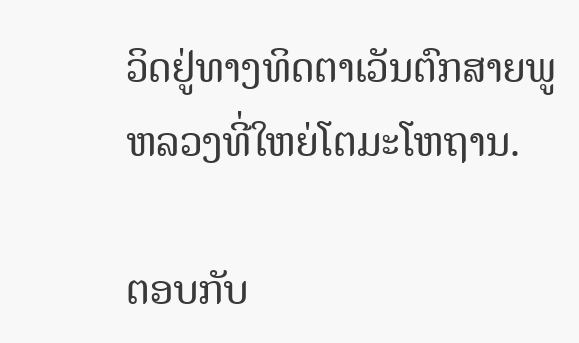ວິດຢູ່ທາງທິດຕາເວັນຕົກສາຍພູຫລວງທີ່ໃຫຍ່ໂຕມະໂຫຖານ.

ຕອບກັບ